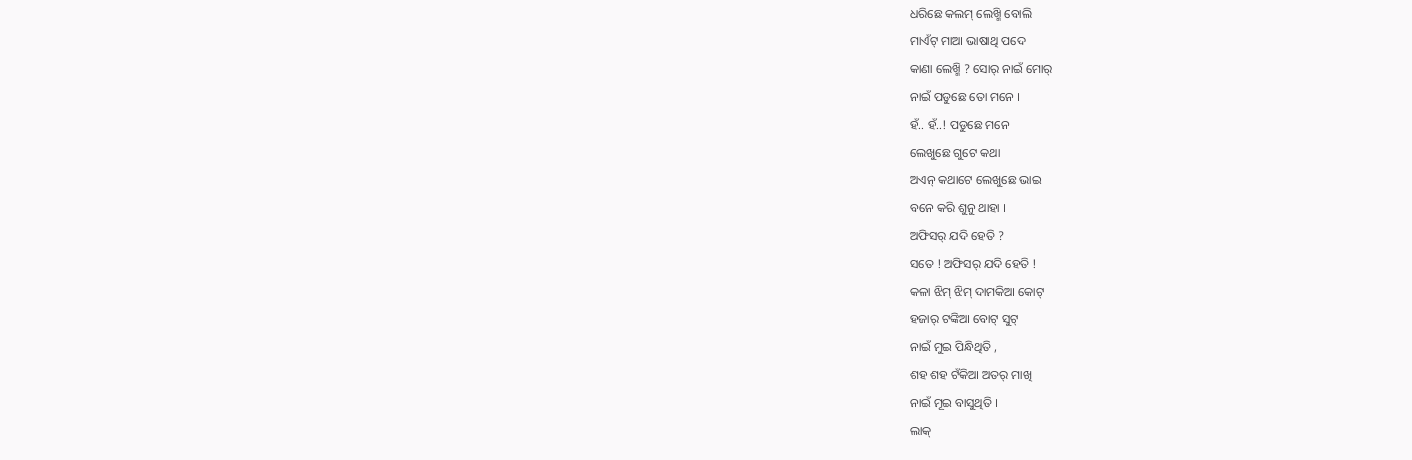ଧରିଛେ କଲମ୍ ଲେଖ୍ମି ବୋଲି
ମାଏଁଟ୍ ମାଆ ଭାଷାଥି ପଦେ
କାଣା ଲେଖ୍ମି ? ସୋର୍ ନାଇଁ ମୋର୍
ନାଇଁ ପଡୁଛେ ତୋ ମନେ ।
ହଁ.. ହଁ..! ପଡୁଛେ ମନେ
ଲେଖୁଛେ ଗୁଟେ କଥା
ଅଏନ୍ କଥାଟେ ଲେଖୁଛେ ଭାଇ
ବନେ କରି ଶୁନୁ ଥାହା ।
ଅଫିସର୍ ଯଦି ହେତି ?
ସତେ ! ଅଫିସର୍ ଯଦି ହେତି !
କଳା ଝିମ୍ ଝିମ୍ ଦାମକିଆ କୋଟ୍
ହଜାର୍ ଟଙ୍କିଆ ବୋଟ୍ ସୁଟ୍
ନାଇଁ ମୁଇ ପିନ୍ଧିଥିତି ,
ଶହ ଶହ ଟଁକିଆ ଅତର୍ ମାଖି
ନାଇଁ ମୂଇ ବାସୁଥିତି ।
ଲାକ୍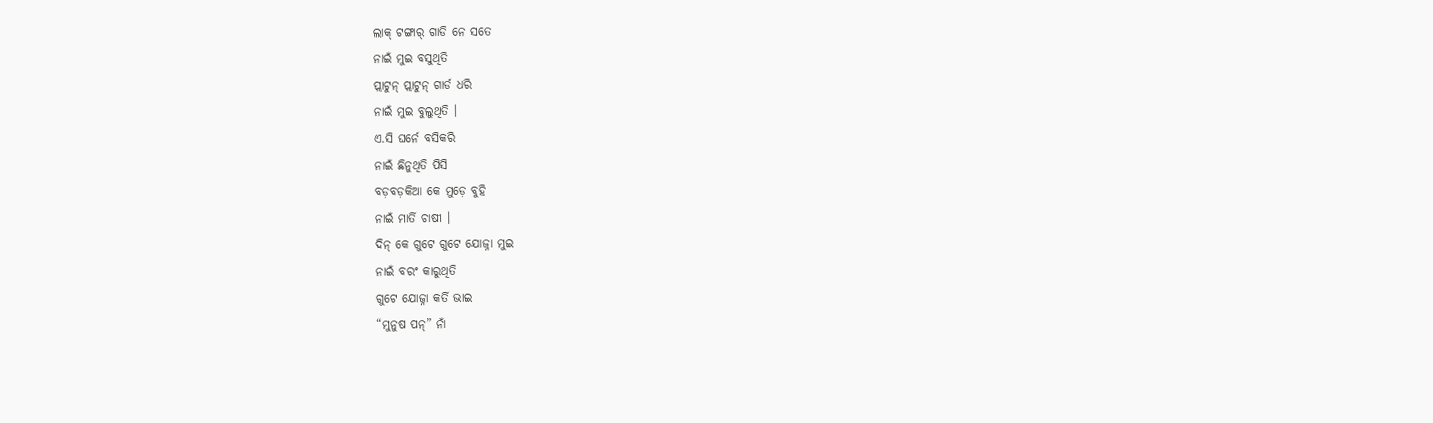ଲାକ୍ ଟଙ୍ଗାର୍ ଗାଡି ନେ ସତେ
ନାଇଁ ମୁଇ ବସୁଥିତି
ପ୍ଲାଟୁନ୍ ପ୍ଲାଟୁନ୍ ଗାର୍ଡ ଧରି
ନାଇଁ ମୁଇ ବୁଲୁଥିତି ।
ଏ.ସି ଘର୍ନେ ବସିକରି
ନାଇଁ ଛିନୁଥିତି ପିସି
ବଡ଼ବଡ଼କିଆ କେ ମୁଡ଼େ ବୁହି
ନାଇଁ ମାର୍ତି ଚାଷୀ ।
ଦିନ୍ କେ ଗୁଟେ ଗୁଟେ ଯୋଜ୍ନା ମୁଇ
ନାଇଁ ବରଂ କାରୁଥିତି
ଗୁଟେ ଯୋଜ୍ନା କର୍ତି ଭାଇ
“ମୁନୁଷ ପନ୍” ନାଁ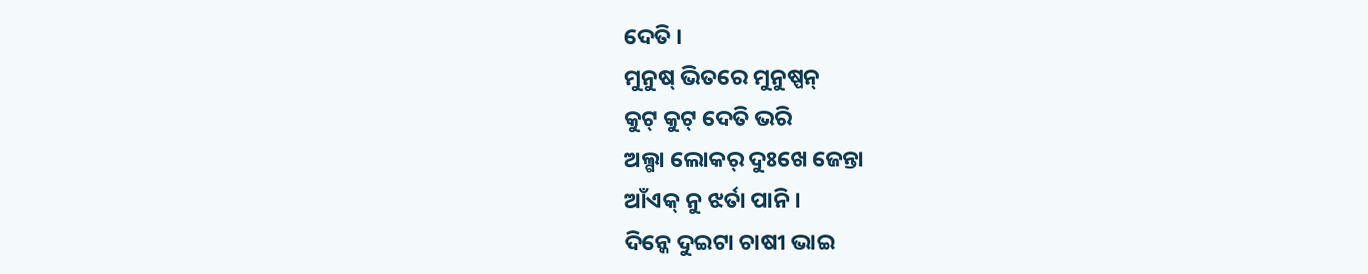ଦେତି ।
ମୁନୁଷ୍ ଭିତରେ ମୁନୁଷ୍ପନ୍
କୁଟ୍ କୁଟ୍ ଦେତି ଭରି
ଅଲ୍ଗା ଲୋକର୍ ଦୁଃଖେ ଜେନ୍ତା
ଆଁଏକ୍ ନୁ ଝର୍ତା ପାନି ।
ଦିନ୍କେ ଦୁଇଟା ଚାଷୀ ଭାଇ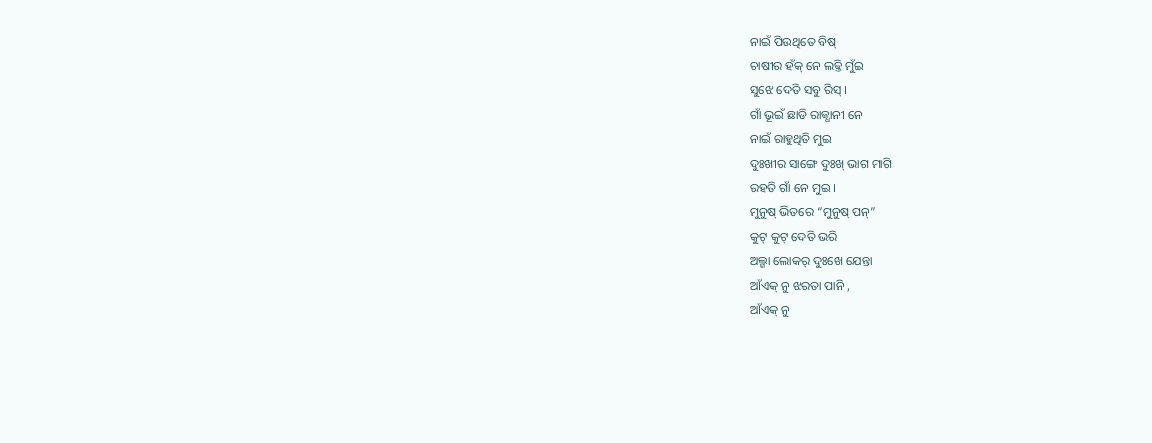ନାଇଁ ପିଉଥିତେ ବିଷ୍
ଚାଷୀର ହଁକ୍ ନେ ଲଢ୍ତି ମୁଁଇ
ସୁଝେ ଦେତି ସବୁ ରିସ୍ ।
ଗାଁ ଭୂଇଁ ଛାଡି ରାଜ୍ଧାନୀ ନେ
ନାଇଁ ରାହୁଥିତି ମୁଇ
ଦୁଃଖୀର ସାଙ୍ଗେ ଦୁଃଖ୍ ଭାଗ ମାଗି
ରହତି ଗାଁ ନେ ମୁଇ ।
ମୁନୁଷ୍ ଭିତରେ “ମୁନୁଷ୍ ପନ୍”
କୁଟ୍ କୁଟ୍ ଦେତି ଭରି
ଅଲ୍ଗା ଲୋକର୍ ଦୁଃଖେ ଯେନ୍ତା
ଆଁଏକ୍ ନୁ ଝରତା ପାନି ,
ଆଁଏକ୍ ନୁ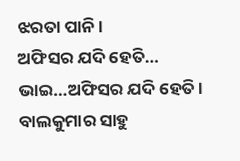ଝରତା ପାନି ।
ଅଫିସର ଯଦି ହେତି…
ଭାଇ…ଅଫିସର ଯଦି ହେତି ।
ବାଲକୁମାର ସାହୁ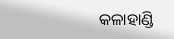କଳାହାଣ୍ଡି